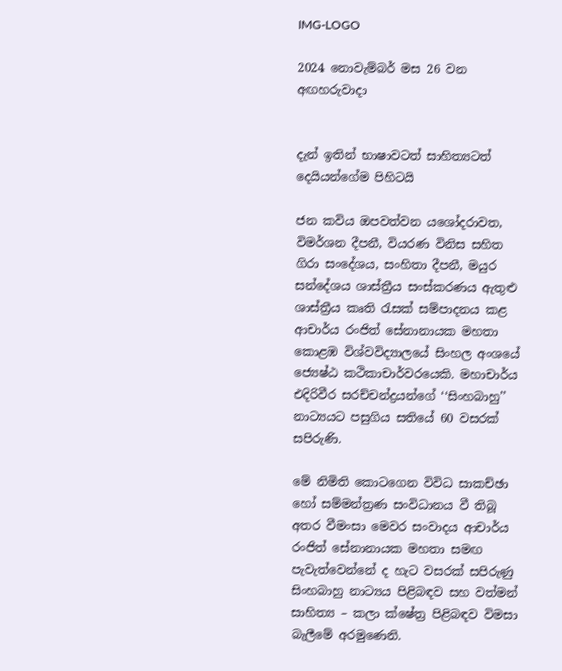IMG-LOGO

2024 නොවැම්බර් මස 26 වන අඟහරුවාදා


දැන් ඉතින් භාෂාවටත් සාහිත්‍යටත් දෙයියන්ගේම පිහිටයි

ජන කවිය ඔපවත්වන යශෝදරාවත, විමර්ශන දීපනී, වියරණ විනිස සහිත ගිරා සංදේශය, සංහිතා දීපනී, මයුර සන්දේශය ශාස්ත්‍රීය සංස්කරණය ඇතුළු ශාස්ත්‍රීය කෘති රැසක් සම්පාදනය කළ ආචාර්ය රංජිත් සේනානායක මහතා කොළඹ විශ්වවිද්‍යාලයේ සිංහල අංශයේ ජ්‍යෙෂ්ඨ කථිකාචාර්වරයෙකි. මහාචාර්ය එදිරිවීර සරච්චන්ද්‍රයන්ගේ ‘‘සිංහබාහු’’ නාට්‍යයට පසුගිය සතියේ 60 වසරක් සපිරුණි.

මේ නිමිති කොටගෙන විවිධ සාකච්ඡා හෝ සම්මන්ත්‍රණ සංවිධානය වී තිබූ අතර වීමංසා මෙවර සංවාදය ආචාර්ය රංජිත් සේනානායක මහතා සමඟ පැවැත්වෙන්නේ ද හැට වසරක් සපිරුණු සිංහබාහු නාට්‍යය පිළිබඳව සහ වත්මන් සාහිත්‍ය – කලා ක්ෂේත්‍ර පිළිබඳව විමසා බැලීමේ අරමුණෙනි.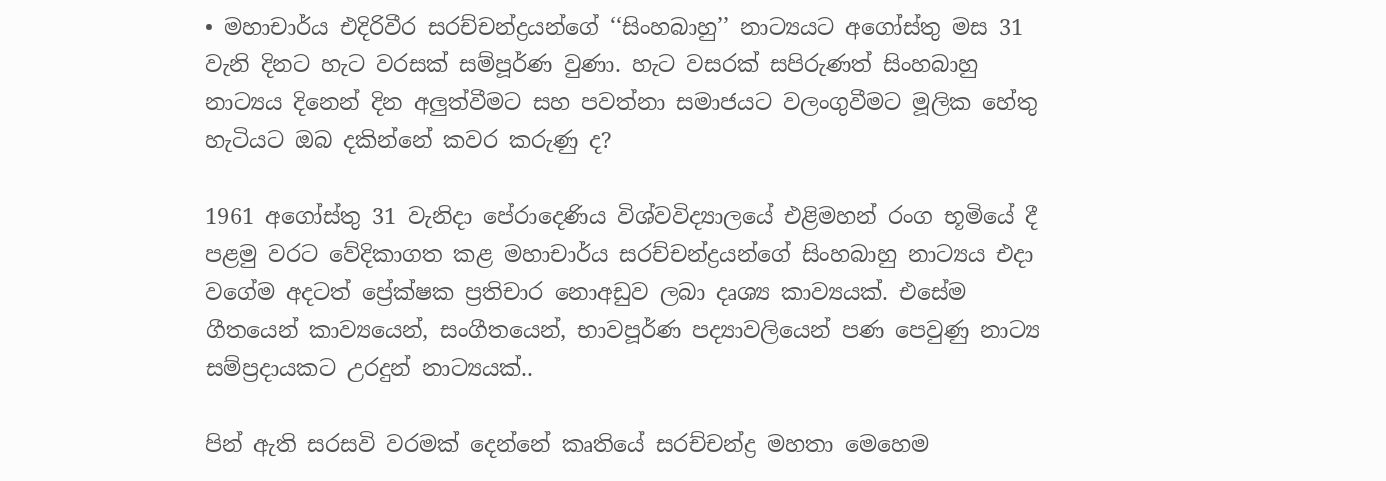• මහාචාර්ය එදිරිවීර සරච්චන්ද්‍රයන්ගේ ‘‘සිංහබාහු’’ නාට්‍යයට අගෝස්තු මස 31 වැනි දිනට හැට වරසක් සම්පූර්ණ වුණා. හැට වසරක් සපිරුණත් සිංහබාහු නාට්‍යය දිනෙන් දින අලුත්වීමට සහ පවත්නා සමාජයට වලංගුවීමට මූලික හේතු හැටියට ඔබ දකින්නේ කවර කරුණු ද?

1961 අගෝස්තු 31 වැනිදා පේරාදෙණිය විශ්වවිද්‍යාලයේ එළිමහන් රංග භූමියේ දී පළමු වරට වේදිකාගත කළ මහාචාර්ය සරච්චන්ද්‍රයන්ගේ සිංහබාහු නාට්‍යය එදා වගේම අදටත් ප්‍රේක්ෂක ප්‍රතිචාර නොඅඩුව ලබා දෘශ්‍ය කාව්‍යයක්. එසේම ගීතයෙන් කාව්‍යයෙන්, සංගීතයෙන්, භාවපූර්ණ පද්‍යාවලියෙන් පණ පෙවුණු නාට්‍ය සම්ප්‍රදායකට උරදුන් නාට්‍යයක්..

පින් ඇති සරසවි වරමක් දෙන්නේ කෘතියේ සරච්චන්ද්‍ර මහතා මෙහෙම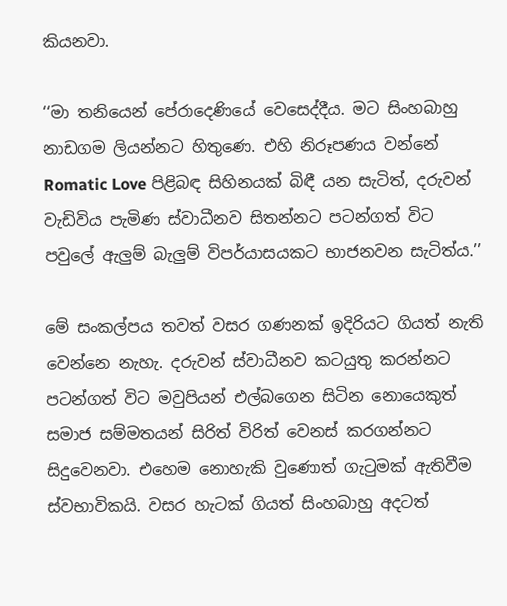කියනවා.

‘‘මා තනියෙන් පේරාදෙණියේ වෙසෙද්දීය. මට සිංහබාහු නාඩගම ලියන්නට හිතුණෙ. එහි නිරූපණය වන්නේ Romatic Love පිළිබඳ සිහිනයක් බිඳී යන සැටිත්, දරුවන් වැඩිවිය පැමිණ ස්වාධීනව සිතන්නට පටන්ගත් විට පවුලේ ඇලුම් බැලුම් විපර්යාසයකට භාජනවන සැටිත්ය.’’

මේ සංකල්පය තවත් වසර ගණනක් ඉදිරියට ගියත් නැති වෙන්නෙ නැහැ. දරුවන් ස්වාධීනව කටයුතු කරන්නට පටන්ගත් විට මවුපියන් එල්බගෙන සිටින නොයෙකුත් සමාජ සම්මතයන් සිරිත් විරිත් වෙනස් කරගන්නට සිදුවෙනවා. එහෙම නොහැකි වුණොත් ගැටුමක් ඇතිවීම ස්වභාවිකයි. වසර හැටක් ගියත් සිංහබාහු අදටත්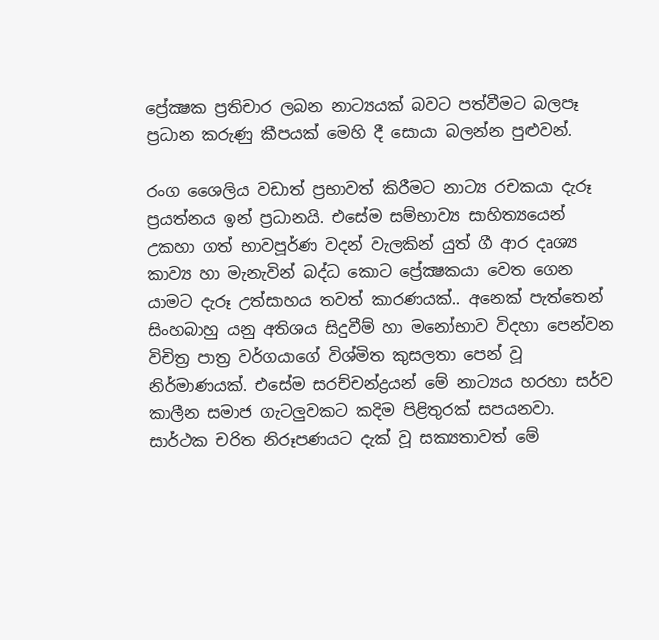ප්‍රේක්‍ෂක ප්‍රතිචාර ලබන නාට්‍යයක් බවට පත්වීමට බලපෑ ප්‍රධාන කරුණු කීපයක් මෙහි දී සොයා බලන්න පුළුවන්.

රංග ශෛලිය වඩාත් ප්‍රභාවත් කිරීමට නාට්‍ය රචකයා දැරූ ප්‍රයත්නය ඉන් ප්‍රධානයි. එසේම සම්භාව්‍ය සාහිත්‍යයෙන් උකහා ගත් භාවපූර්ණ වදන් වැලකින් යුත් ගී ආර දෘශ්‍ය කාව්‍ය හා මැනැවින් බද්ධ කොට ප්‍රේක්‍ෂකයා වෙත ගෙන යාමට දැරූ උත්සාහය තවත් කාරණයක්.. අනෙක් පැත්තෙන් සිංහබාහු යනු අතිශය සිදුවීම් හා මනෝභාව විදහා පෙන්වන විචිත්‍ර පාත්‍ර වර්ගයාගේ විශ්මිත කුසලතා පෙන් වූ නිර්මාණයක්. එසේම සරච්චන්ද්‍රයන් මේ නාට්‍යය හරහා සර්ව කාලීන සමාජ ගැටලුවකට කදිම පිළිතුරක් සපයනවා. සාර්ථක චරිත නිරූපණයට දැක් වූ සක්‍යතාවත් මේ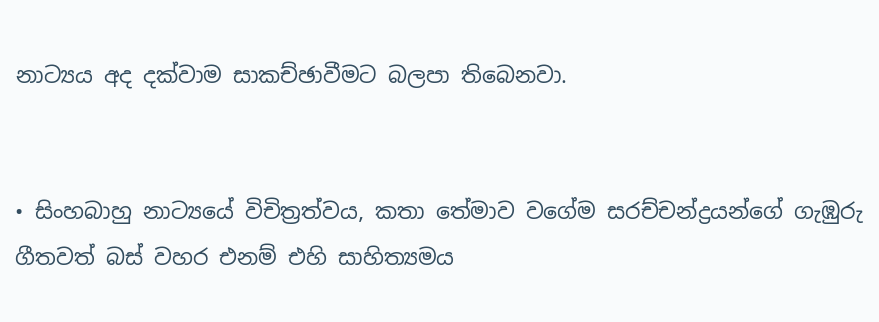නාට්‍යය අද දක්වාම සාකච්ඡාවීමට බලපා තිබෙනවා.


• සිංහබාහු නාට්‍යයේ විචිත්‍රත්වය, කතා තේමාව වගේම සරච්චන්ද්‍රයන්ගේ ගැඹුරු ගීතවත් බස් වහර එනම් එහි සාහිත්‍යමය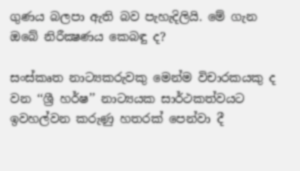ගුණය බලපා ඇති බව පැහැදිලියි. මේ ගැන ඔබේ නිරීක්‍ෂණය කෙබඳු ද?

සංස්කෘත නාට්‍යකරුවකු මෙන්ම විචාරකයකු ද වන ‘‘ශ්‍රී හර්ෂ’’ නාට්‍යයක සාර්ථකත්වයට ඉවහල්වන කරුණු හතරක් පෙන්වා දී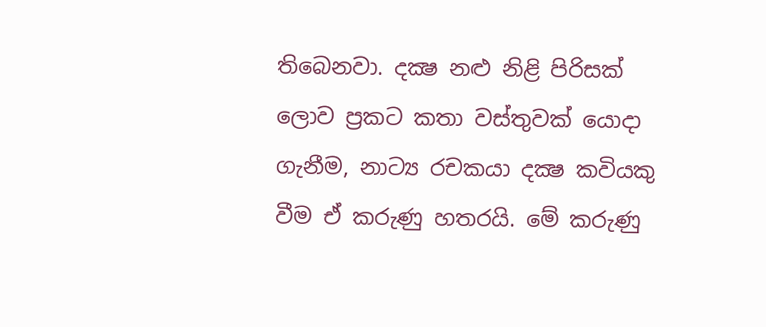තිබෙනවා. දක්‍ෂ නළු නිළි පිරිසක් ලොව ප්‍රකට කතා වස්තුවක් යොදා ගැනීම, නාට්‍ය රචකයා දක්‍ෂ කවියකු වීම ඒ කරුණු හතරයි. මේ කරුණු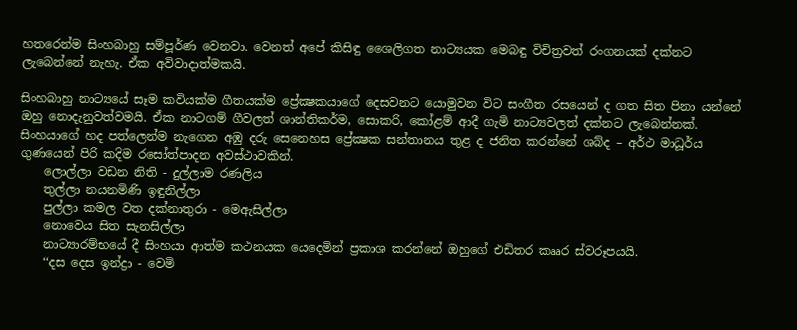හතරෙන්ම සිංහබාහු සම්පූර්ණ වෙනවා. වෙනත් අපේ කිසිඳු ශෛලිගත නාට්‍යයක මෙබඳු විචිත්‍රවත් රංගනයක් දක්නට ලැබෙන්නේ නැහැ. ඒක අවිවාදාත්මකයි.

සිංහබාහු නාට්‍යයේ සෑම කවියක්ම ගීතයක්ම ප්‍රේක්‍ෂකයාගේ දෙසවනට යොමුවන විට සංගීත රසයෙන් ද ගත සිත පිනා යන්නේ ඔහු නොදැනුවත්වමයි. ඒක නාටගම් ගීවලත් ශාන්තිකර්ම, සොකරි, කෝළම් ආදී ගැමි නාට්‍යවලත් දක්නට ලැබෙන්නක්. සිංහයාගේ හද පත්ලෙන්ම නැගෙන අඹු දරු සෙනෙහස ප්‍රේක්‍ෂක සන්තානය තුළ ද ජනිත කරන්නේ ශබ්ද – අර්ථ මාධූර්ය ගුණයෙන් පිරි කදිම රසෝත්පාදන අවස්ථාවකින්.
    ලොල්ලා වඩන නිති - දුල්ලාම රණලිය
    තුල්ලා නයනමිණි ඉඳුනිල්ලා
    පුල්ලා කමල වත දක්නාතුරා - මෙඇසිල්ලා
    නොවෙය සිත සැනසිල්ලා
    නාට්‍යාරම්භයේ දී සිංහයා ආත්ම කථනයක යෙදෙමින් ප්‍රකාශ කරන්නේ ඔහුගේ එඩිතර කෲර ස්වරූපයයි.
    ‘‘දස දෙස ඉන්ද්‍රා - වෙමි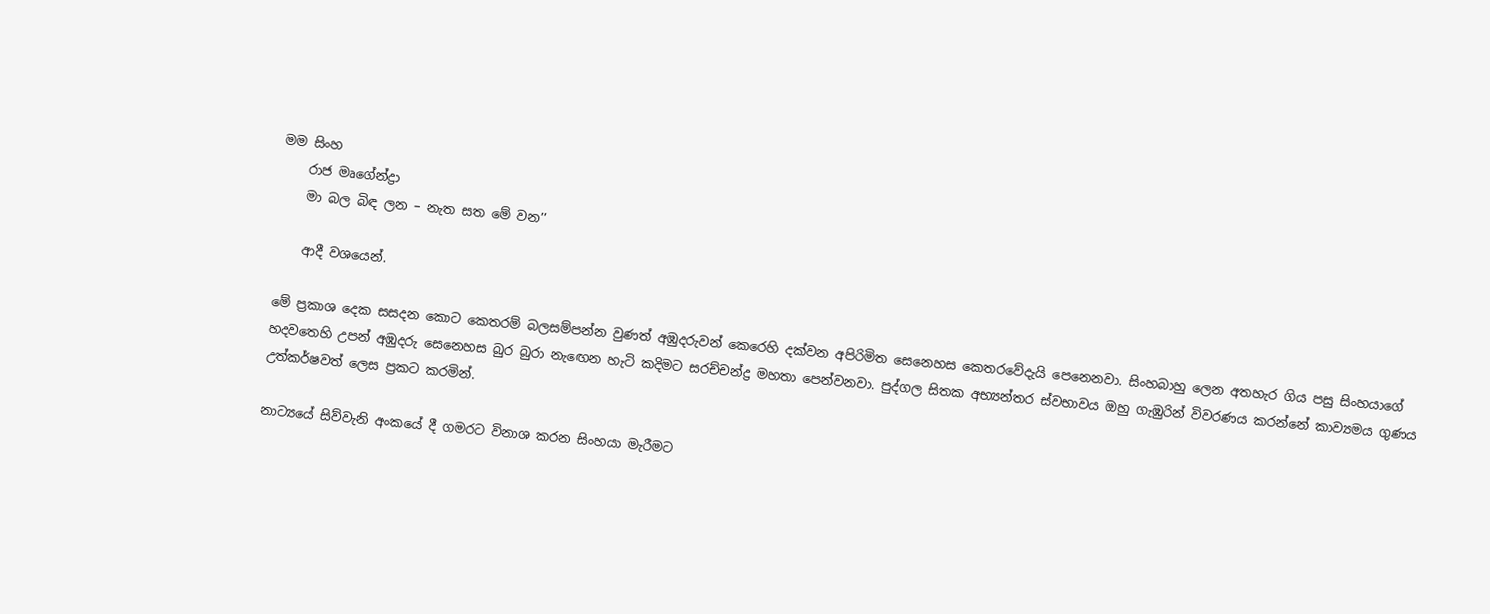මම සිංහ
    රාජ මෘගේන්ද්‍රා
    මා බල බිඳ ලන – නැත සත මේ වන’’

    ආදී වශයෙන්.

මේ ප්‍රකාශ දෙක සසදන කොට කෙතරම් බලසම්පන්න වුණත් අඹුදරුවන් කෙරෙහි දක්වන අපිරිමිත සෙනෙහස කෙතරවේදැයි පෙනෙනවා. සිංහබාහු ලෙන අතහැර ගිය පසු සිංහයාගේ හදවතෙහි උපන් අඹුදරු සෙනෙහස බුර බුරා නැඟෙන හැටි කදිමට සරච්චන්ද්‍ර මහතා පෙන්වනවා. පුද්ගල සිතක අභ්‍යන්තර ස්වභාවය ඔහු ගැඹුරින් විවරණය කරන්නේ කාව්‍යමය ගුණය උත්කර්ෂවත් ලෙස ප්‍රකට කරමින්.

නාට්‍යයේ සිව්වැනි අංකයේ දී ගමරට විනාශ කරන සිංහයා මැරීමට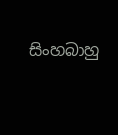සිංහබාහු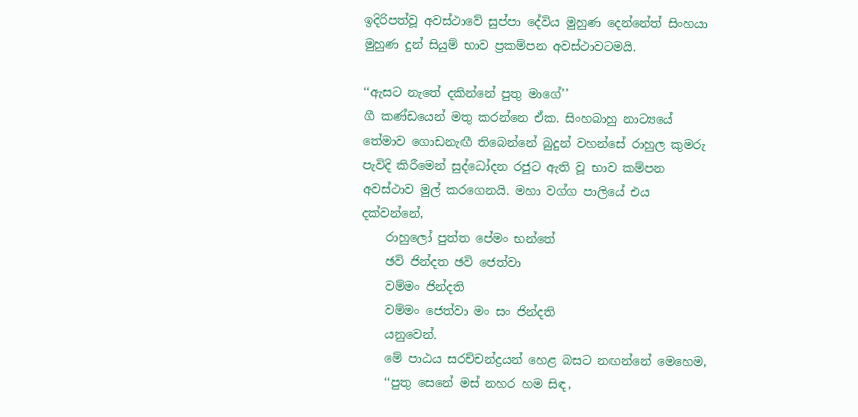ඉදිරිපත්වූ අවස්ථාවේ සුප්පා දේවිය මුහුණ දෙන්නේත් සිංහයා මුහුණ දුන් සියුම් භාව ප්‍රකම්පන අවස්ථාවටමයි.

‘‘ඇසට නැතේ දකින්නේ පුතු මාගේ’’
ගී කණ්ඩයෙන් මතු කරන්නෙ ඒක. සිංහබාහු නාට්‍යයේ තේමාව ගොඩනැඟී තිබෙන්නේ බුදුන් වහන්සේ රාහුල කුමරු පැවිදි කිරීමෙන් සුද්ධෝදන රජුට ඇති වූ භාව කම්පන අවස්ථාව මුල් කරගෙනයි. මහා වග්ග පාලියේ එය දක්වන්නේ,
    රාහුලෝ පුත්ත පේමං භන්තේ
    ඡවි ජින්දත ඡවි ජෙත්වා
    වම්මං ජින්දති
    වම්මං ජෙත්වා මං සං ජින්දති
    යනුවෙන්.
    මේ පාඨය සරච්චන්ද්‍රයන් හෙළ බසට නඟන්නේ මෙහෙම,
    ‘‘පුතු සෙනේ මස් නහර හම සිඳ,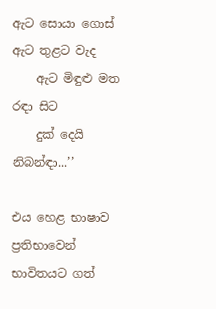ඇට සොයා ගොස් ඇට තුළට වැද
    ඇට මිඳුළු මත රඳා සිට
    දුක් දෙයි නිබන්ඳා...’’

එය හෙළ භාෂාව ප්‍රතිභාවෙන් භාවිතයට ගත්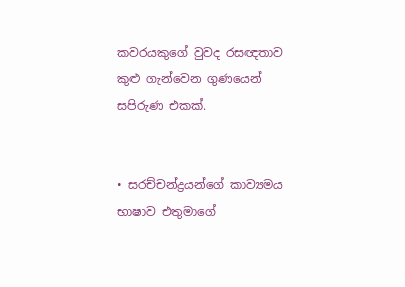කවරයකුගේ වුවද රසඥතාව කුළු ගැන්වෙන ගුණයෙන් සපිරුණ එකක්.


• සරච්චන්ද්‍රයන්ගේ කාව්‍යමය භාෂාව එතුමාගේ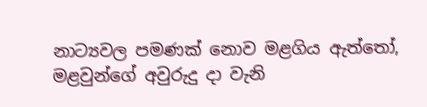නාට්‍යවල පමණක් නොව මළගිය ඇත්තෝ, මළවුන්ගේ අවුරුදු දා වැනි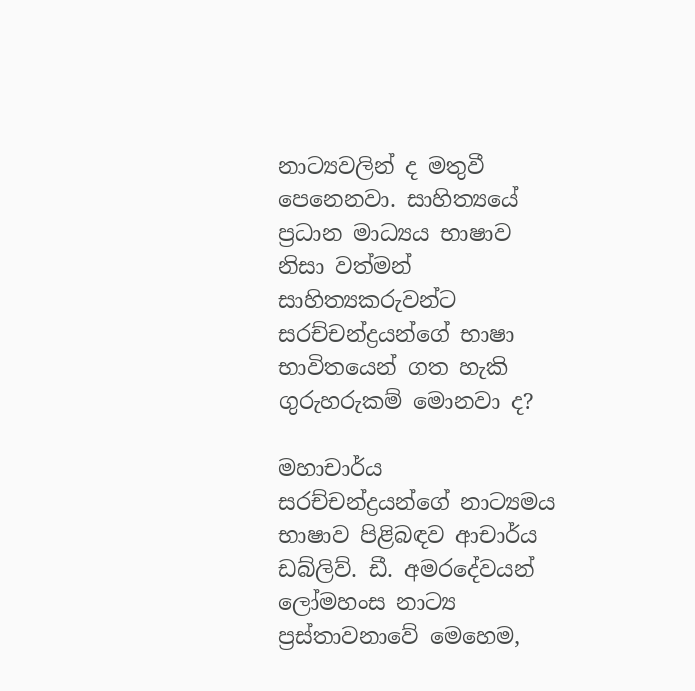නාට්‍යවලින් ද මතුවී පෙනෙනවා. සාහිත්‍යයේ ප්‍රධාන මාධ්‍යය භාෂාව නිසා වත්මන් සාහිත්‍යකරුවන්ට සරච්චන්ද්‍රයන්ගේ භාෂා භාවිතයෙන් ගත හැකි ගුරුහරුකම් මොනවා ද?

මහාචාර්ය සරච්චන්ද්‍රයන්ගේ නාට්‍යමය භාෂාව පිළිබඳව ආචාර්ය ඩබ්ලිව්. ඩී. අමරදේවයන් ලෝමහංස නාට්‍ය ප්‍රස්තාවනාවේ මෙහෙම,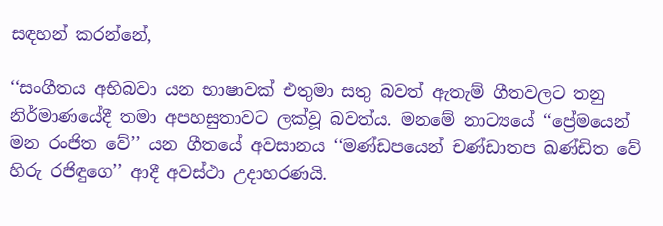සඳහන් කරන්නේ,

‘‘සංගීතය අභිබවා යන භාෂාවක් එතුමා සතු බවත් ඇතැම් ගීතවලට තනු නිර්මාණයේදී තමා අපහසුතාවට ලක්වූ බවත්ය. මනමේ නාට්‍යයේ ‘‘ප්‍රේමයෙන් මන රංජිත වේ’’ යන ගීතයේ අවසානය ‘‘මණ්ඩපයෙන් චණ්ඩාතප ඛණ්ඩිත වේ හිරු රජිඳුගෙ’’ ආදී අවස්ථා උදාහරණයි.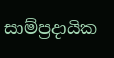සාම්ප්‍රදායික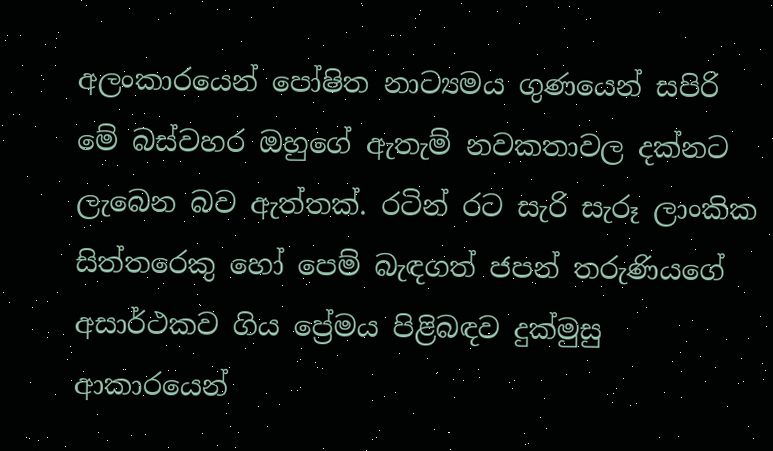අලංකාරයෙන් පෝෂිත නාට්‍යමය ගුණයෙන් සපිරි මේ බස්වහර ඔහුගේ ඇතැම් නවකතාවල දක්නට ලැබෙන බව ඇත්තක්. රටින් රට සැරි සැරූ ලාංකික සිත්තරෙකු හෝ පෙම් බැඳගත් ජපන් තරුණියගේ අසාර්ථකව ගිය ප්‍රේමය පිළිබඳව දුක්මුසු ආකාරයෙන්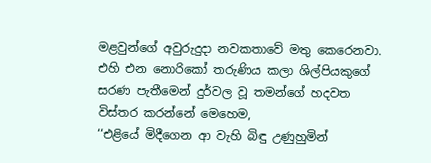මළවුන්ගේ අවුරුදුදා නවකතාවේ මතු කෙරෙනවා. එහි එන නොරිකෝ තරුණිය කලා ශිල්පියකුගේ සරණ පැතීමෙන් දුර්වල වූ තමන්ගේ හදවත විස්තර කරන්නේ මෙහෙම,
‘‘එළියේ මිදීගෙන ආ වැහි බිඳු උණුහුමින්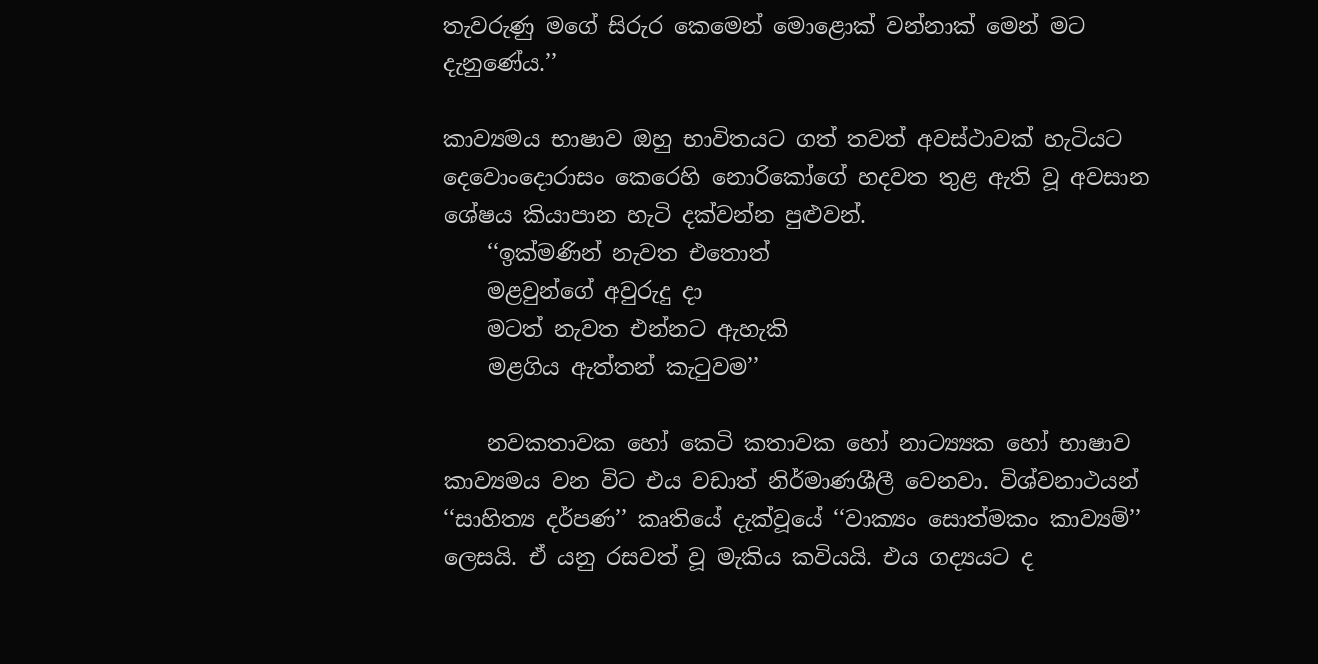තැවරුණු මගේ සිරුර කෙමෙන් මොළොක් වන්නාක් මෙන් මට දැනුණේය.’’

කාව්‍යමය භාෂාව ඔහු භාවිතයට ගත් තවත් අවස්ථාවක් හැටියට දෙවොංදොරාසං කෙරෙහි නොරිකෝගේ හදවත තුළ ඇති වූ අවසාන ශේෂය කියාපාන හැටි දක්වන්න පුළුවන්.
    ‘‘ඉක්මණින් නැවත එතොත්
    මළවුන්ගේ අවුරුදු දා
    මටත් නැවත එන්නට ඇහැකි
    මළගිය ඇත්තන් කැටුවම’’

    නවකතාවක හෝ කෙටි කතාවක හෝ නාට්‍ය්‍යක හෝ භාෂාව කාව්‍යමය වන විට එය වඩාත් නිර්මාණශීලී වෙනවා. විශ්වනාථයන් ‘‘සාහිත්‍ය දර්පණ’’ කෘතියේ දැක්වූයේ ‘‘වාක්‍යං සොත්මකං කාව්‍යම්’’ ලෙසයි. ඒ යනු රසවත් වූ මැකිය කවියයි. එය ගද්‍යයට ද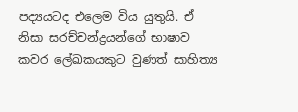පද්‍යයටද එලෙම විය යුතුයි. ඒ නිසා සරච්චන්ද්‍රයන්ගේ භාෂාව කවර ලේඛකයකුට වුණත් සාහිත්‍ය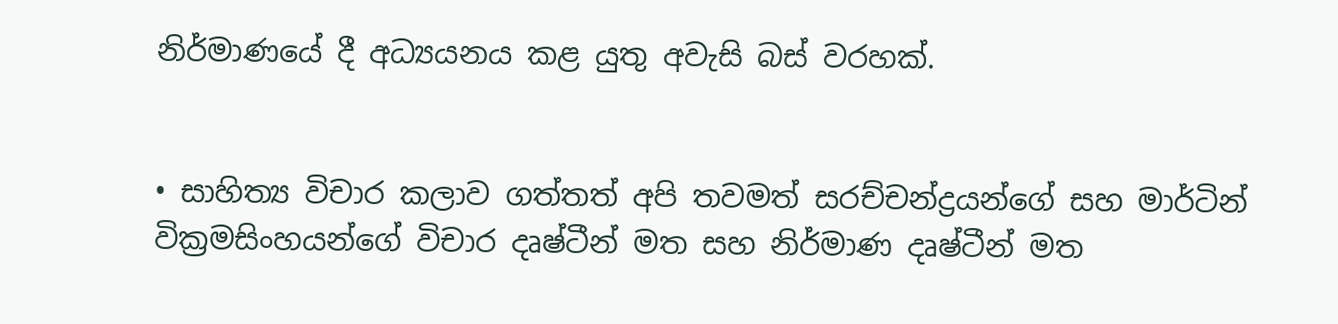නිර්මාණයේ දී අධ්‍යයනය කළ යුතු අවැසි බස් වරහක්.


• සාහිත්‍ය විචාර කලාව ගත්තත් අපි තවමත් සරච්චන්ද්‍රයන්ගේ සහ මාර්ටින් වික්‍රමසිංහයන්ගේ විචාර දෘෂ්ටීන් මත සහ නිර්මාණ දෘෂ්ටීන් මත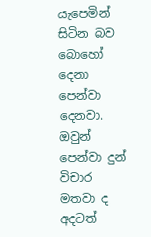යැපෙමින් සිටින බව බොහෝ දෙනා පෙන්වා දෙනවා. ඔවුන් පෙන්වා දුන් විචාර මතවා ද අදටත්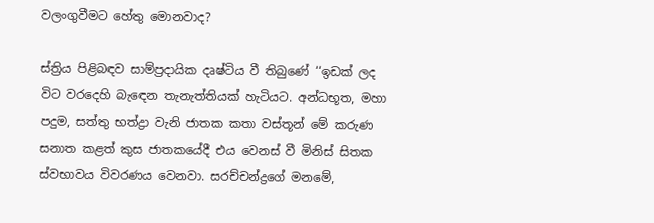වලංගුවීමට හේතු මොනවාද?

ස්ත්‍රිය පිළිබඳව සාම්ප්‍රදායික දෘෂ්ටිය වී තිබුණේ ‘‘ඉඩක් ලද විට වරදෙහි බැඳෙන තැනැත්තියක් හැටියට. අන්ධභූත, මහා පදුම, සත්තු භත්ද්‍රා වැනි ජාතක කතා වස්තූන් මේ කරුණ සනාත කළත් කුස ජාතකයේදී එය වෙනස් වී මිනිස් සිතක ස්වභාවය විවරණය වෙනවා. සරච්චන්ද්‍රගේ මනමේ,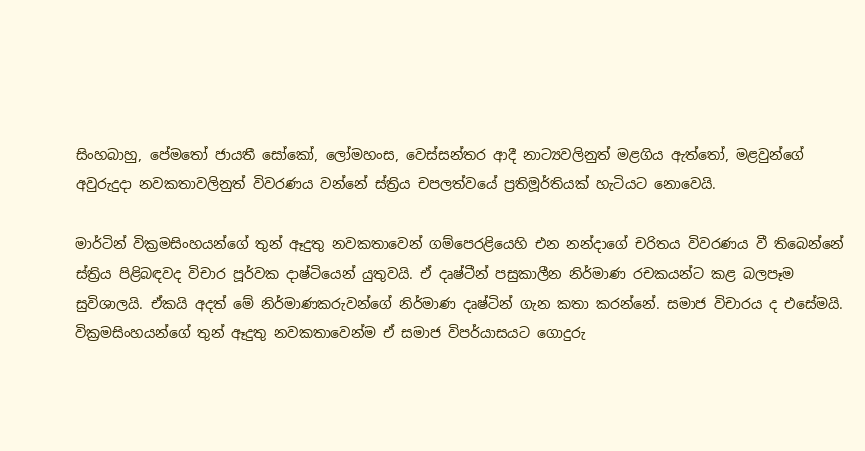සිංහබාහු, පේමතෝ ජායතී සෝකෝ, ලෝමහංස, වෙස්සන්තර ආදී නාට්‍යවලිනුත් මළගිය ඇත්තෝ, මළවුන්ගේ අවුරුදුදා නවකතාවලිනුත් විවරණය වන්නේ ස්ත්‍රිය චපලත්වයේ ප්‍රතිමූර්තියක් හැටියට නොවෙයි.

මාර්ටින් වික්‍රමසිංහයන්ගේ තුන් ඈදුතු නවකතාවෙන් ගම්පෙරළියෙහි එන නන්දාගේ චරිතය විවරණය වී තිබෙන්නේ ස්ත්‍රිය පිළිබඳවද විචාර පූර්වක දාෂ්ටියෙන් යුතුවයි. ඒ දෘෂ්ටීන් පසුකාලීන නිර්මාණ රචකයන්ට කළ බලපෑම සුවිශාලයි. ඒකයි අදත් මේ නිර්මාණකරුවන්ගේ නිර්මාණ දෘෂ්ටින් ගැන කතා කරන්නේ. සමාජ විචාරය ද එසේමයි. වික්‍රමසිංහයන්ගේ තුන් ඈදුතු නවකතාවෙන්ම ඒ සමාජ විපර්යාසයට ගොදුරු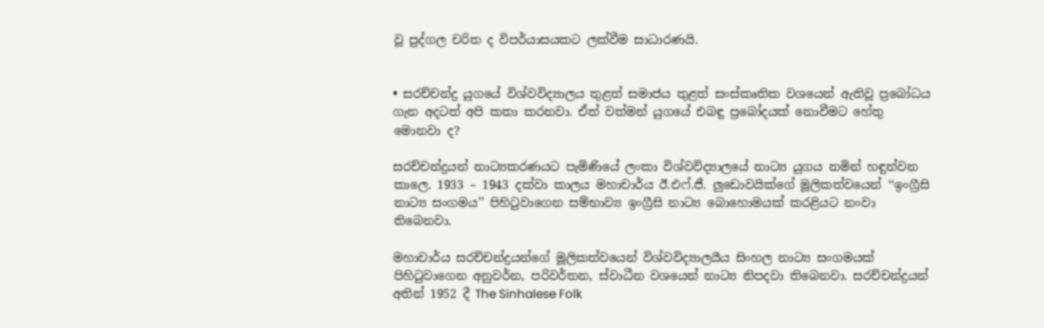වූ පුද්ගල චරිත ද විපර්යාසයකට ලක්වීම සාධාරණයි.


• සරච්චන්ද්‍ර යුගයේ විශ්වවිද්‍යාලය තුළත් සමාජය තුළත් සංස්කෘතික වශයෙන් ඇතිවූ ප්‍රබෝධය ගැන අදටත් අපි කතා කරනවා. ඒත් වත්මන් යුගයේ එබඳු ප්‍රබෝදයක් නොවීමට හේතු මොනවා ද?

සරච්චන්ද්‍රයන් නාට්‍යකරණයට පැමිණියේ ලංකා විශ්වවිද්‍යාලයේ නාට්‍ය යුගය නමින් හඳුන්වන කාලෙ. 1933 – 1943 දක්වා කාලය මහාචාර්ය ඊ.එෆ්.ජී. ලුඩොවයික්ගේ මූලිකත්වයෙන් ‘‘ඉංග්‍රීසි නාට්‍ය සංගමය’’ පිහිටුවාගෙන සම්භාව්‍ය ඉංග්‍රීසි නාට්‍ය බොහොමයක් කරළියට නංවා තිබෙනවා.

මහාචාර්ය සරච්චන්ද්‍රයන්ගේ මූලිකත්වයෙන් විශ්වවිද්‍යාලයීය සිංහල නාට්‍ය සංගමයක් පිහිටුවාගෙන අනුවර්න, පරිවර්තන, ස්වාධීන වශයෙන් නාට්‍ය නිපදවා තිබෙනවා. සරච්චන්ද්‍රයන් අතින් 1952 දී The Sinhalese Folk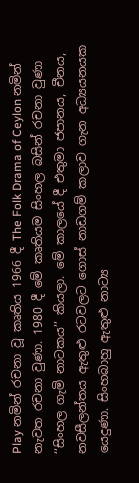Play නමින් රචනා වූ කෘතිය 1966 දී The Folk Drama of Ceylon නමින් නැවත රචනා වුණා. 1980 දී මේ කෘතියම සිංහල බසින් රචනා වුණා ‘‘සිංහල ගැමි නාටකය’’ කියලා. මේ කාලයේ දී එතුමා ජපානය, චීනය, නවසීලන්තය ඇතුළු රටවලට ගොස් නාඩගම් කලාව ගැන අධ්‍යයනයක යෙදුණා. සිංහබාහු ඇතුළු නාට්‍ය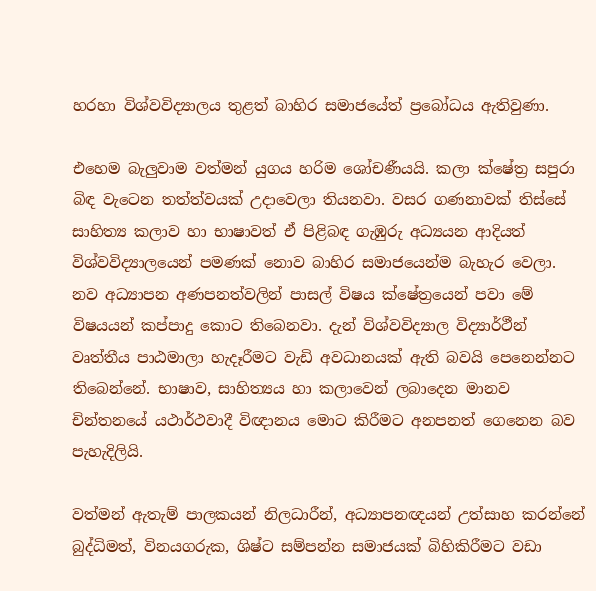හරහා විශ්වවිද්‍යාලය තුළත් බාහිර සමාජයේත් ප්‍රබෝධය ඇතිවුණා.

එහෙම බැලුවාම වත්මන් යුගය හරිම ශෝචණීයයි. කලා ක්ෂේත්‍ර සපුරා බිඳ වැටෙන තත්ත්වයක් උදාවෙලා තියනවා. වසර ගණනාවක් තිස්සේ සාහිත්‍ය කලාව හා භාෂාවත් ඒ පිළිබඳ ගැඹුරු අධ්‍යයන ආදියත් විශ්වවිද්‍යාලයෙන් පමණක් නොව බාහිර සමාජයෙන්ම බැහැර වෙලා. නව අධ්‍යාපන අණපනත්වලින් පාසල් විෂය ක්ෂේත්‍රයෙන් පවා මේ විෂයයන් කප්පාදු කොට තිබෙනවා. දැන් විශ්වවිද්‍යාල විද්‍යාර්ථීන් වෘත්තීය පාඨමාලා හැදෑරීමට වැඩි අවධානයක් ඇති බවයි පෙනෙන්නට තිබෙන්නේ. භාෂාව, සාහිත්‍යය හා කලාවෙන් ලබාදෙන මානව චින්තනයේ යථාර්ථවාදී විඥානය මොට කිරීමට අනපනත් ගෙනෙන බව පැහැදිලියි.

වත්මන් ඇතැම් පාලකයන් නිලධාරීන්, අධ්‍යාපනඥයන් උත්සාහ කරන්නේ බුද්ධිමත්, විනයගරුක, ශිෂ්ට සම්පන්න සමාජයක් බිහිකිරීමට වඩා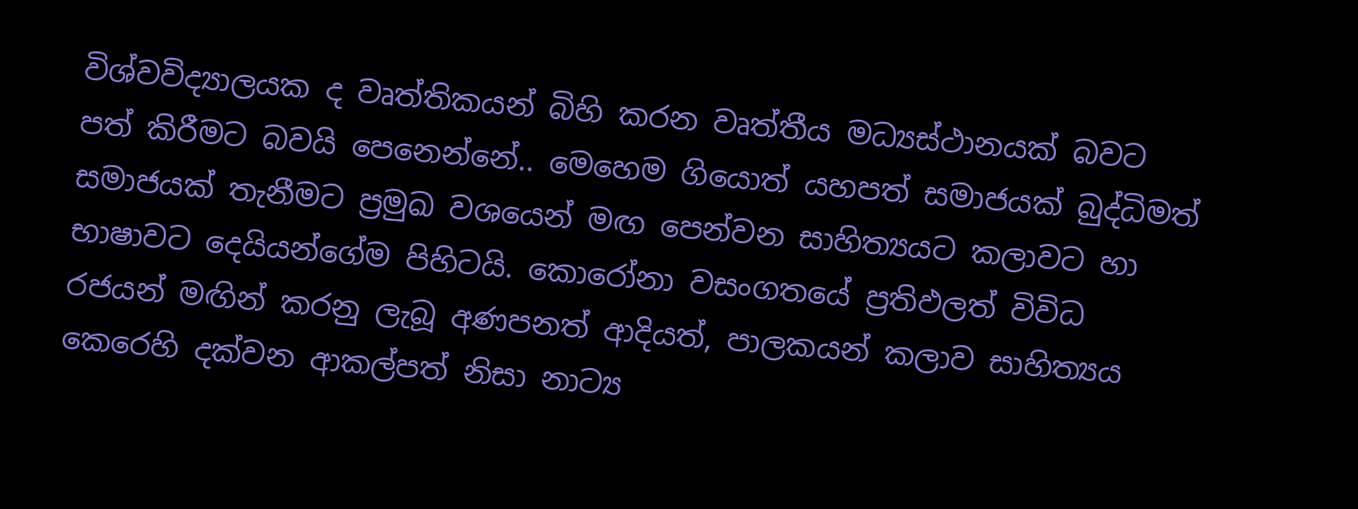විශ්වවිද්‍යාලයක ද වෘත්තිකයන් බිහි කරන වෘත්තීය මධ්‍යස්ථානයක් බවට පත් කිරීමට බවයි පෙනෙන්නේ.. මෙහෙම ගියොත් යහපත් සමාජයක් බුද්ධිමත් සමාජයක් තැනීමට ප්‍රමුඛ වශයෙන් මඟ පෙන්වන සාහිත්‍යයට කලාවට හා භාෂාවට දෙයියන්ගේම පිහිටයි. කොරෝනා වසංගතයේ ප්‍රතිඵලත් විවිධ රජයන් මඟින් කරනු ලැබූ අණපනත් ආදියත්, පාලකයන් කලාව සාහිත්‍යය කෙරෙහි දක්වන ආකල්පත් නිසා නාට්‍ය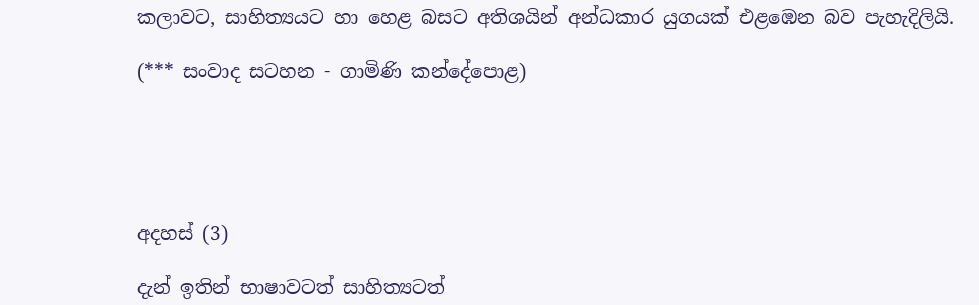කලාවට, සාහිත්‍යයට හා හෙළ බසට අතිශයින් අන්ධකාර යුගයක් එළඹෙන බව පැහැදිලියි.

(*** සංවාද සටහන - ගාමිණි කන්දේපොළ)





අදහස් (3)

දැන් ඉතින් භාෂාවටත් සාහිත්‍යටත්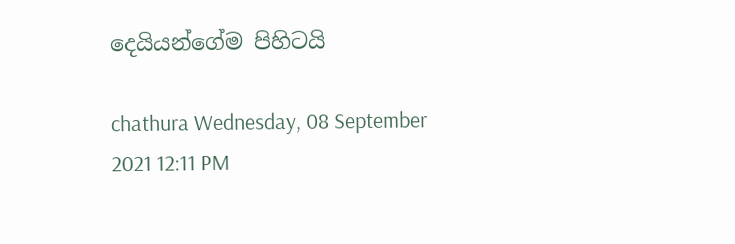දෙයියන්ගේම පිහිටයි

chathura Wednesday, 08 September 2021 12:11 PM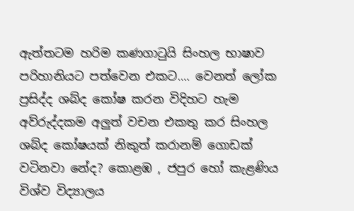ඇත්තටම හරිම කණගාටුයි සිංහල භාෂාව පරිහානියට පත්වෙන එකට.... වෙනත් ලෝක ප්‍රසිද්ද ශබ්ද කෝෂ කරන විදිහට හැම අව්රුද්දකම අලුත් වචන එකතු කර සිංහල ශබ්ද කෝෂයක් නිකුත් කරානම් ගොඩක් වටිනවා නේද? කොළඹ , ජපුර හෝ කැළණිය විශ්ව විද්‍යාලය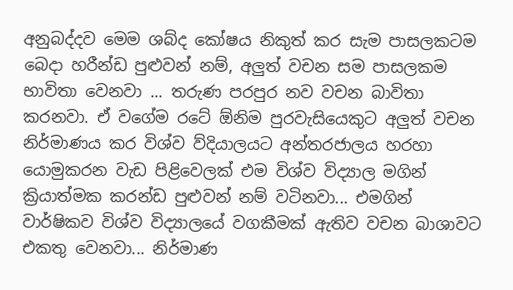අනුබද්දව මෙම ශබ්ද කෝෂය නිකුත් කර සැම පාසලකටම බෙදා හරීන්ඩ පුළුවන් නම්, අලුත් වචන සම පාසලකම භාවිතා වෙනවා ... තරුණ පරපුර නව වචන බාවිතා කරනවා. ඒ වගේම රටේ ඕනිම පුරවැසියෙකුට අලුත් වචන නිර්මාණය කර විශ්ව ව්දියාලයට අන්තරජාලය හරහා යොමුකරන වැඩ පිළිවෙලක් එම විශ්ව විද්‍යාල මගින් ක්‍රියාත්මක කරන්ඩ පුළුවන් නම් වටිනවා... එමගින් වාර්ෂිකව විශ්ව විද්‍යාලයේ වගකීමක් ඇතිව වචන බාශාවට එකතු වෙනවා... නිර්මාණ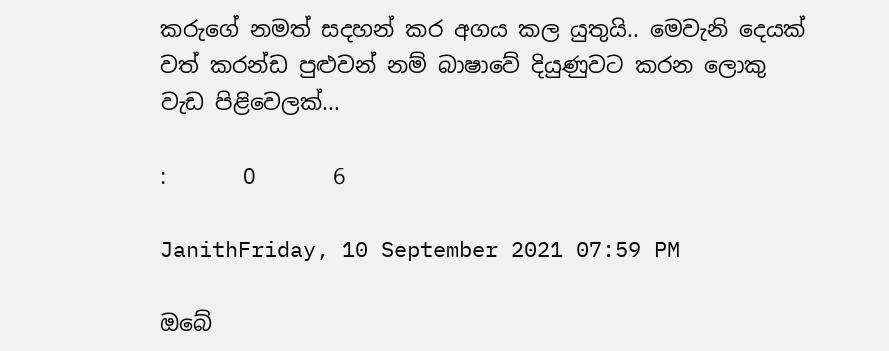කරුගේ නමත් සදහන් කර අගය කල යුතුයි.. මෙවැනි දෙයක් වත් කරන්ඩ පුළුවන් නම් බාෂාවේ දියුණුවට කරන ලොකු වැඩ පිළිවෙලක්...

:       0       6

JanithFriday, 10 September 2021 07:59 PM

ඔබේ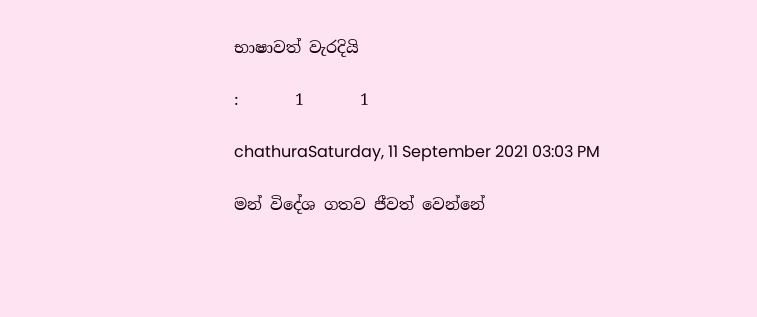භාෂාවත් වැරදියි

:       1       1

chathuraSaturday, 11 September 2021 03:03 PM

මන් විදේශ ගතව ජීවත් වෙන්නේ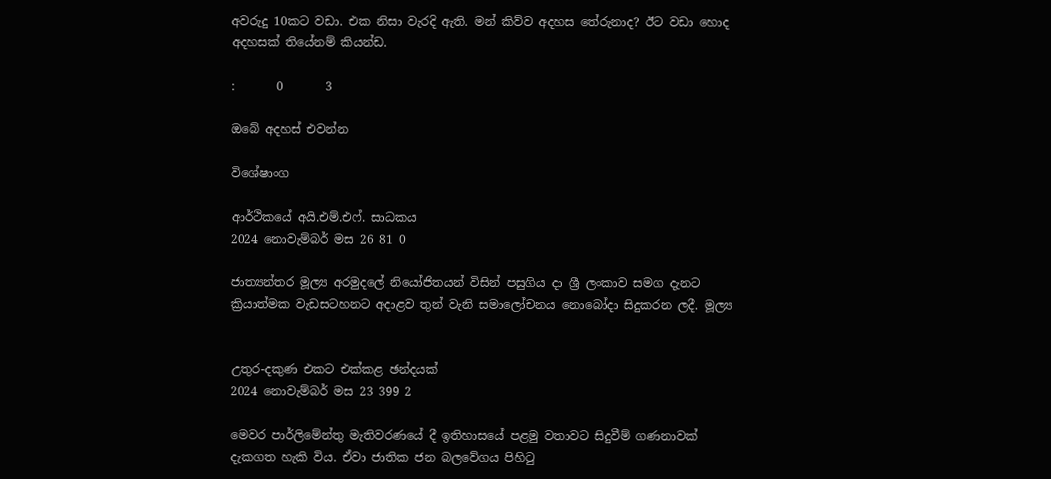අවරුදු 10කට වඩා. එක නිසා වැරදි ඇති. මන් කිව්ව අදහස තේරුනාද? ඊට වඩා හොද අදහසක් තියේනම් කියන්ඩ.

:       0       3

ඔබේ අදහස් එවන්න

විශේෂාංග

ආර්ථිකයේ අයි.එම්.එෆ්. සාධකය
2024 නොවැම්බර් මස 26 81 0

ජාත්‍යන්තර මූල්‍ය අරමුදලේ නියෝජිතයන් විසින් පසුගිය දා ශ්‍රී ලංකාව සමග දැනට ක්‍රියාත්මක වැඩසටහනට අදාළව තුන් වැනි සමාලෝචනය නොබෝදා සිදුකරන ලදී. මූල්‍ය


උතුර-දකුණ එකට එක්කළ ඡන්දයක්
2024 නොවැම්බර් මස 23 399 2

මෙවර පාර්ලිමේන්තු මැතිවරණයේ දී ඉතිහාසයේ පළමු වතාවට සිදුවීම් ගණනාවක් දැකගත හැකි විය. ඒවා ජාතික ජන බලවේගය පිහිටු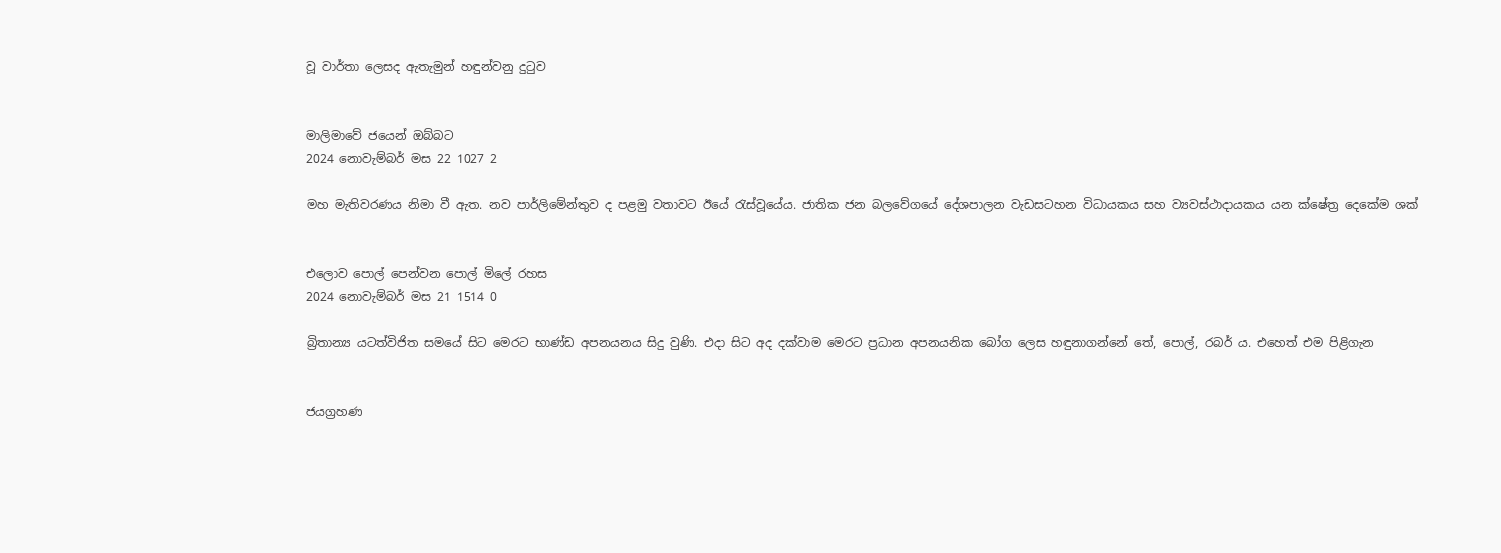වූ වාර්තා ලෙසද ඇතැමුන් හඳුන්වනු දුටුව


මාලිමාවේ ජයෙන් ඔබ්බට
2024 නොවැම්බර් මස 22 1027 2

මහ මැතිවරණය නිමා වී ඇත. නව පාර්ලිමේන්තුව ද පළමු වතාවට ඊයේ රැස්වූයේය. ජාතික ජන බලවේගයේ දේශපාලන වැඩසටහන විධායකය සහ ව්‍යවස්ථාදායකය යන ක්ෂේත්‍ර දෙකේම ශක්


එලොව පොල් පෙන්වන පොල් මිලේ රහස
2024 නොවැම්බර් මස 21 1514 0

බ්‍රිතාන්‍ය යටත්විජිත සමයේ සිට මෙරට භාණ්ඩ අපනයනය සිදු වුණි. එදා සිට අද දක්වාම මෙරට ප්‍රධාන අපනයනික බෝග ලෙස හඳුනාගන්නේ තේ, පොල්, රබර් ය. එහෙත් එම පිළිගැන


ජයග්‍රහණ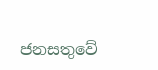ජනසතුවේ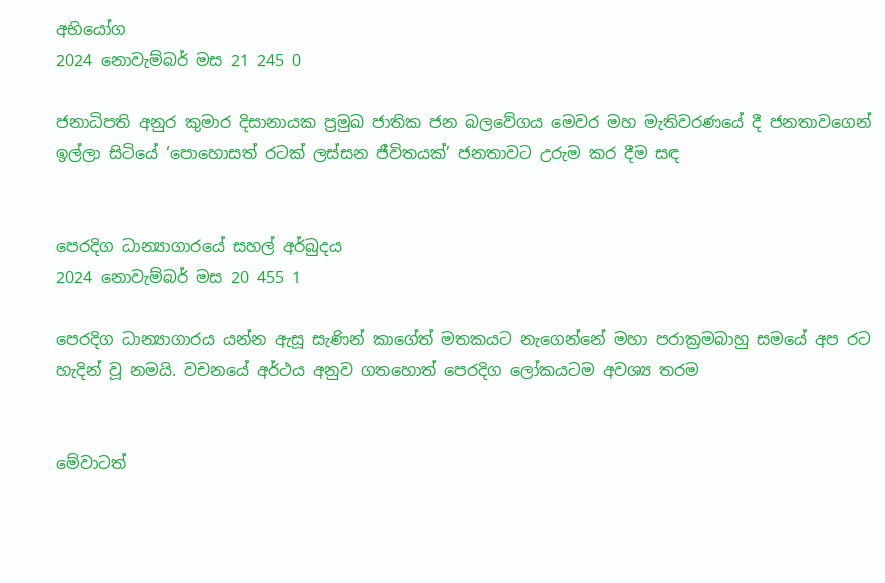අභියෝග
2024 නොවැම්බර් මස 21 245 0

ජනාධිපති අනුර කුමාර දිසානායක ප්‍රමුඛ ජාතික ජන බලවේගය මෙවර මහ මැතිවරණයේ දී ජනතාවගෙන් ඉල්ලා සිටියේ ‘පොහොසත් රටක් ලස්සන ජීවිතයක්’ ජනතාවට උරුම කර දීම සඳ


පෙරදිග ධාන්‍යාගාරයේ සහල් අර්බුදය
2024 නොවැම්බර් මස 20 455 1

පෙරදිග ධාන්‍යාගාරය යන්න ඇසූ සැණින් කාගේත් මතකයට නැගෙන්නේ මහා පරාක්‍රමබාහු සමයේ අප රට හැදින් වූ නමයි. වචනයේ අර්ථය අනුව ගතහොත් පෙරදිග ලෝකයටම අවශ්‍ය තරම


මේවාටත්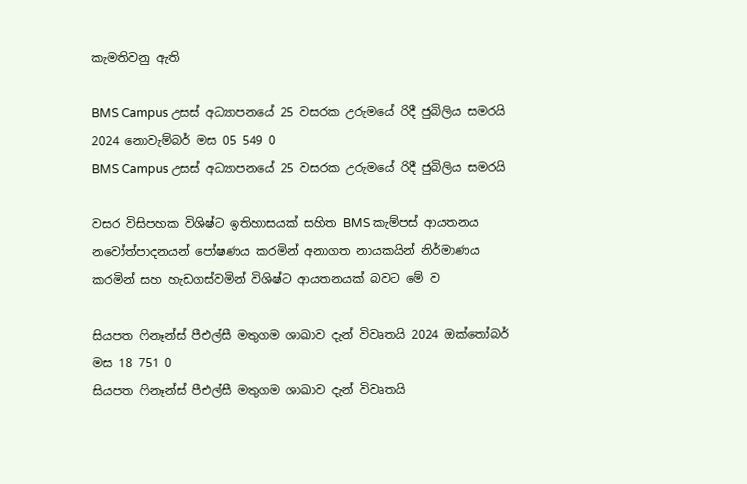කැමතිවනු ඇති

BMS Campus උසස් අධ්‍යාපනයේ 25 වසරක උරුමයේ රිදී ජුබිලිය සමරයි 2024 නොවැම්බර් මස 05 549 0
BMS Campus උසස් අධ්‍යාපනයේ 25 වසරක උරුමයේ රිදී ජුබිලිය සමරයි

වසර විසිපහක විශිෂ්ට ඉතිහාසයක් සහිත BMS කැම්පස් ආයතනය නවෝත්පාදනයන් පෝෂණය කරමින් අනාගත නායකයින් නිර්මාණය කරමින් සහ හැඩගස්වමින් විශිෂ්ට ආයතනයක් බවට මේ ව

සියපත ෆිනෑන්ස් පීඑල්සී මතුගම ශාඛාව දැන් විවෘතයි 2024 ඔක්තෝබර් මස 18 751 0
සියපත ෆිනෑන්ස් පීඑල්සී මතුගම ශාඛාව දැන් විවෘතයි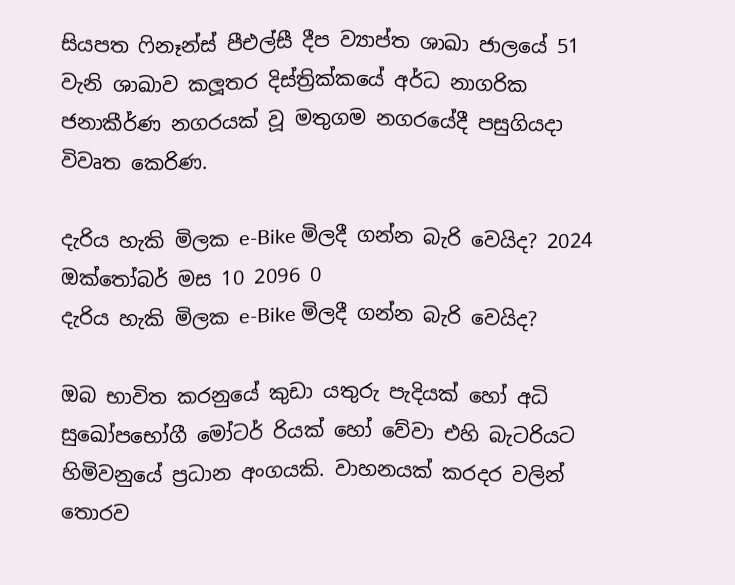සියපත ෆිනෑන්ස් පීඑල්සී දීප ව්‍යාප්ත ශාඛා ජාලයේ 51 වැනි ශාඛාව කලූතර දිස්ත්‍රික්කයේ අර්ධ නාගරික ජනාකීර්ණ නගරයක් වූ මතුගම නගරයේදී පසුගියදා විවෘත කෙරිණ.

දැරිය හැකි මිලක e-Bike මිලදී ගන්න බැරි වෙයිද? 2024 ඔක්තෝබර් මස 10 2096 0
දැරිය හැකි මිලක e-Bike මිලදී ගන්න බැරි වෙයිද?

ඔබ භාවිත කරනුයේ කුඩා යතුරු පැදියක් හෝ අධි සුඛෝපභෝගී මෝටර් රියක් හෝ වේවා එහි බැටරියට හිමිවනුයේ ප්‍රධාන අංගයකි. වාහනයක් කරදර වලින් තොරව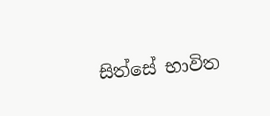සිත්සේ භාවිත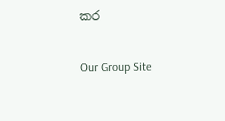කර

Our Group Site